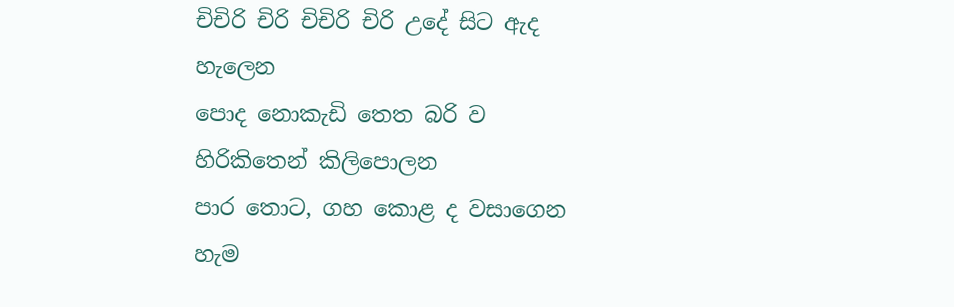චිචිරි චිරි චිචිරි චිරි උදේ සිට ඇද හැලෙන
පොද නොකැඩි තෙත බරි ව හිරිකිතෙන් කිලිපොලන
පාර තොට, ගහ කොළ ද වසාගෙන හැම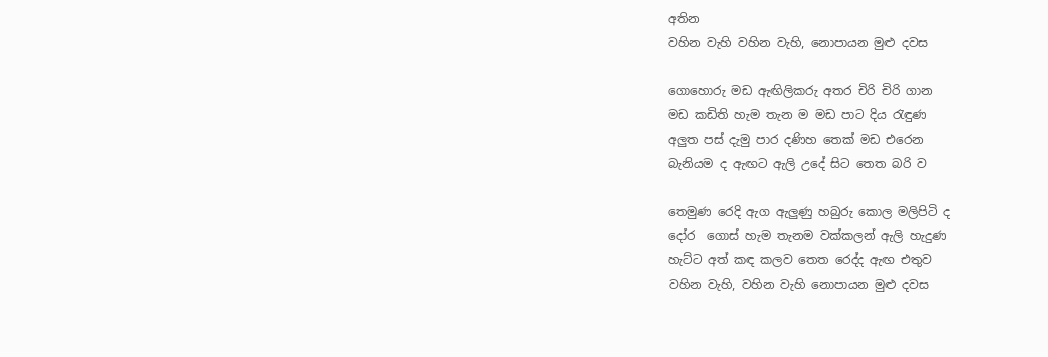අතින
වහින වැහි වහින වැහි, නොපායන මුළු දවස

ගොහොරු මඩ ඇඟිලිකරු අතර චිරි චිරි ගාන
මඩ කඩිති හැම තැන ම මඩ පාට දිය රැඳුණ
අලුත පස් දැමු පාර දණිහ තෙක් මඩ එරෙන
බැනියම ද ඇඟට ඇලි උදේ සිට තෙත බරි ව

තෙමුණ රෙදි ඇග ඇලුණු හබුරු කොල මලිපිටි ද
දෝර  ගොස් හැම තැනම වක්කලන් ඇලි හැදුණ
හැට්ට අත් කඳ කලව තෙත රෙද්ද ඇඟ එතුව
වහින වැහි, වහින වැහි නොපායන මුළු දවස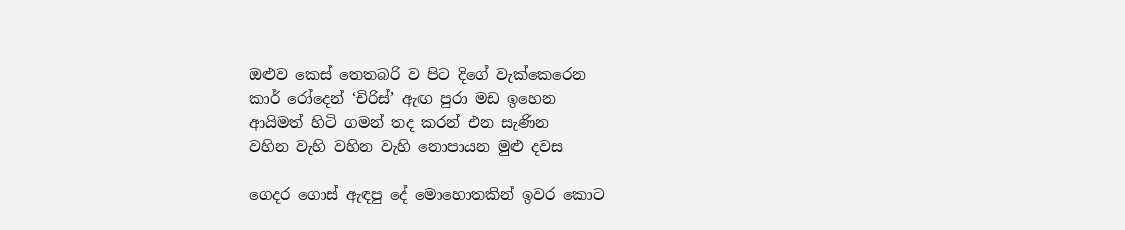ඔළුව කෙස් තෙතබරි ව පිට දිගේ වැක්කෙරෙන
කාර් රෝදෙන් ‘චිරිස්’ ඇඟ පුරා මඩ ඉහෙන
ආයිමත් හිටි ගමන් තද කරන් එන සැණින
වහින වැහි වහින වැහි නොපායන මුළු දවස

ගෙදර ගොස් ඇඳපු දේ මොහොතකින් ඉවර කොට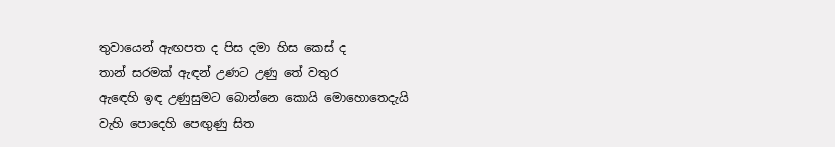තුවායෙන් ඇඟපත ද පිස දමා හිස කෙස් ද
තාන් සරමක් ඇඳන් උණට උණු තේ වතුර
ඇඳෙහි ඉඳ උණුසුමට බොන්නෙ කොයි මොහොතෙදැයි
වැහි පොදෙහි පෙඟුණු සිත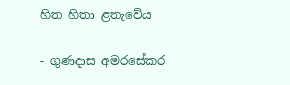හිත හිතා ළතැවේය

- ගුණදාස අමරසේකර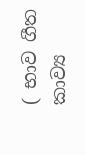( භාව ගීත කාව්‍ය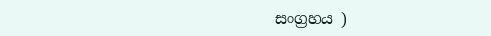සංග්‍රහය )